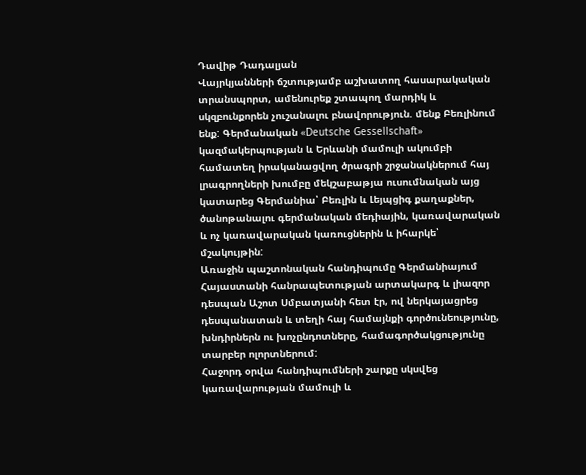Դավիթ Դադալյան
Վայրկյանների ճշտությամբ աշխատող հասարակական տրանսպորտ, ամենուրեք շտապող մարդիկ և սկզբունքորեն չուշանալու բնավորություն. մենք Բեռլինում ենք: Գերմանական «Deutsche Gessellschaft» կազմակերպության և Երևանի մամուլի ակումբի համատեղ իրականացվող ծրագրի շրջանակներում հայ լրագրողների խումբը մեկշաբաթյա ուսումնական այց կատարեց Գերմանիա՝ Բեռլին և Լեյպցիգ քաղաքներ, ծանոթանալու գերմանական մեդիային, կառավարական և ոչ կառավարական կառուցներին և իհարկե՝ մշակույթին:
Առաջին պաշտոնական հանդիպումը Գերմանիայում Հայաստանի հանրապետության արտակարգ և լիազոր դեսպան Աշոտ Սմբատյանի հետ էր, ով ներկայացրեց դեսպանատան և տեղի հայ համայնքի գործունեությունը, խնդիրներն ու խոչընդոտները, համագործակցությունը տարբեր ոլորտներում:
Հաջորդ օրվա հանդիպումների շարքը սկսվեց կառավարության մամուլի և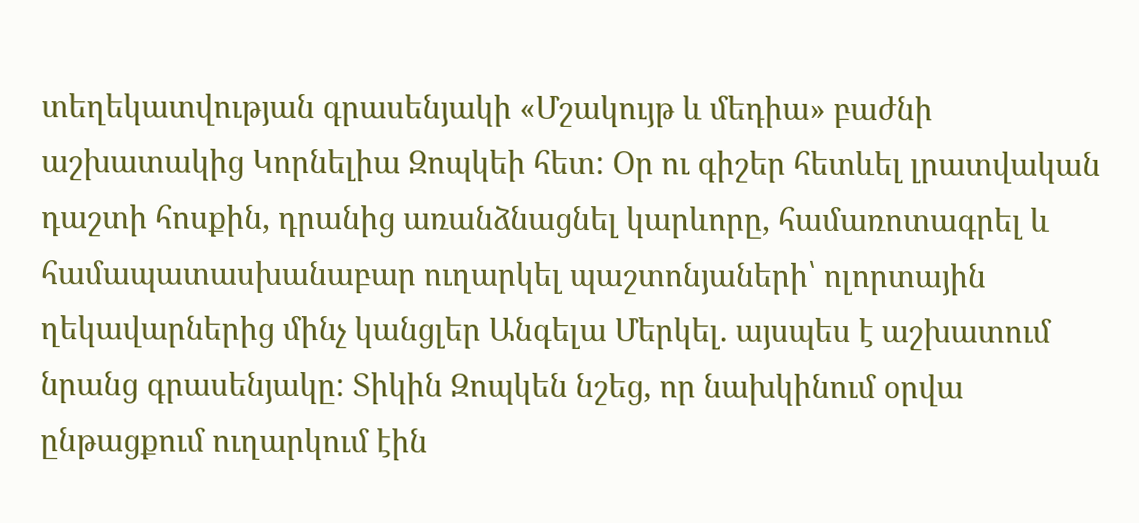տեղեկատվության գրասենյակի «Մշակույթ և մեդիա» բաժնի աշխատակից Կորնելիա Զոպկեի հետ: Օր ու գիշեր հետևել լրատվական դաշտի հոսքին, դրանից առանձնացնել կարևորը, համառոտագրել և համապատասխանաբար ուղարկել պաշտոնյաների՝ ոլորտային ղեկավարներից մինչ կանցլեր Անգելա Մերկել. այսպես է աշխատում նրանց գրասենյակը: Տիկին Զոպկեն նշեց, որ նախկինում օրվա ընթացքում ուղարկում էին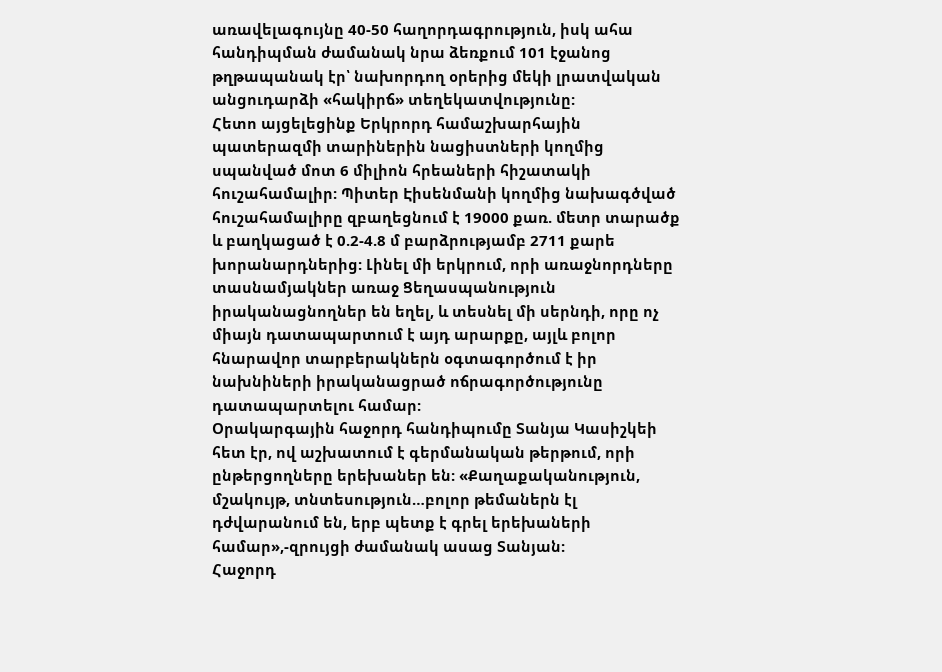առավելագույնը 40-50 հաղորդագրություն, իսկ ահա հանդիպման ժամանակ նրա ձեռքում 101 էջանոց թղթապանակ էր՝ նախորդող օրերից մեկի լրատվական անցուդարձի «հակիրճ» տեղեկատվությունը:
Հետո այցելեցինք Երկրորդ համաշխարհային պատերազմի տարիներին նացիստների կողմից սպանված մոտ 6 միլիոն հրեաների հիշատակի հուշահամալիր: Պիտեր Էիսենմանի կողմից նախագծված հուշահամալիրը զբաղեցնում է 19000 քառ. մետր տարածք և բաղկացած է 0.2-4.8 մ բարձրությամբ 2711 քարե խորանարդներից: Լինել մի երկրում, որի առաջնորդները տասնամյակներ առաջ Ցեղասպանություն իրականացնողներ են եղել, և տեսնել մի սերնդի, որը ոչ միայն դատապարտում է այդ արարքը, այլև բոլոր հնարավոր տարբերակներն օգտագործում է իր նախնիների իրականացրած ոճրագործությունը դատապարտելու համար:
Օրակարգային հաջորդ հանդիպումը Տանյա Կասիշկեի հետ էր, ով աշխատում է գերմանական թերթում, որի ընթերցողները երեխաներ են: «Քաղաքականություն, մշակույթ, տնտեսություն…բոլոր թեմաներն էլ դժվարանում են, երբ պետք է գրել երեխաների համար»,-զրույցի ժամանակ ասաց Տանյան:
Հաջորդ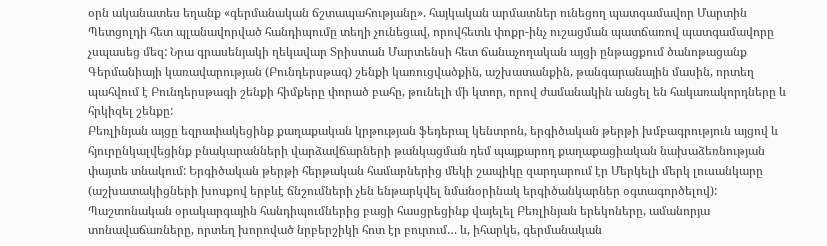օրն ականատես եղանք «գերմանական ճշտապահությանը». հայկական արմատներ ունեցող պատգամավոր Մարտին Պետցոլդի հետ պլանավորված հանդիպումը տեղի չունեցավ, որովհետև փոքր-ինչ ուշացման պատճառով պատգամավորը չսպասեց մեզ: Նրա գրասենյակի ղեկավար Տրիստան Մարտենսի հետ ճանաչողական այցի ընթացքում ծանոթացանք Գերմանիայի կառավարության (Բունդերսթագ) շենքի կառուցվածքին, աշխատանքին, թանգարանային մասին, որտեղ պահվում է Բունդերսթագի շենքի հիմքերը փորած բահը, թունելի մի կտոր, որով ժամանակին անցել են հակառակորդները և հրկիզել շենքը:
Բեռլինյան այցը եզրափակեցինք քաղաքական կրթության ֆեդերալ կենտրոն, երգիծական թերթի խմբագրություն այցով և հյուրընկալվեցինք բնակարանների վարձավճարների թանկացման դեմ պայքարող քաղաքացիական նախաձեռնության փայտե տնակում: Երգիծական թերթի հերթական համարներից մեկի շապիկը զարդարում էր Մերկելի մերկ լուսանկարը (աշխատակիցների խոսքով երբևէ ճնշումների չեն ենթարկվել նմանօրինակ երգիծանկարներ օգտագործելով):
Պաշտոնական օրակարգային հանդիպումներից բացի հասցրեցինք վայելել Բեռլինյան երեկոները, ամանորյա տոնավաճառները, որտեղ խորոված նրբերշիկի հոտ էր բուրում… և, իհարկե, գերմանական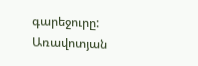գարեջուրը:
Առավոտյան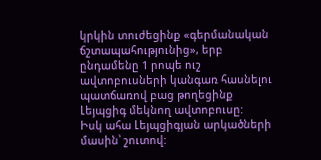կրկին տուժեցինք «գերմանական ճշտապահությունից», երբ ընդամենը 1 րոպե ուշ ավտոբուսների կանգառ հասնելու պատճառով բաց թողեցինք Լեյպցիգ մեկնող ավտոբուսը:
Իսկ ահա Լեյպցիգյան արկածների մասին՝ շուտով: